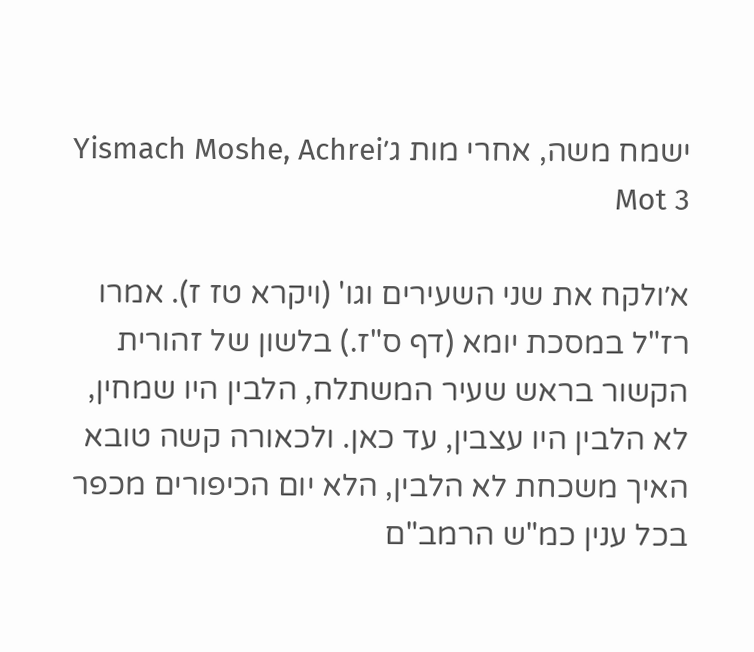ישמח משה, אחרי מות ג׳Yismach Moshe, Achrei Mot 3

א׳ולקח את שני השעירים וגו' (ויקרא טז ז). אמרו רז"ל במסכת יומא (דף ס"ז.) בלשון של זהורית הקשור בראש שעיר המשתלח, הלבין היו שמחין, לא הלבין היו עצבין, עד כאן. ולכאורה קשה טובא האיך משכחת לא הלבין, הלא יום הכיפורים מכפר בכל ענין כמ"ש הרמב"ם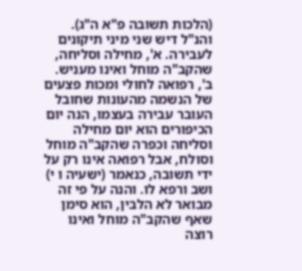(הלכות תשובה פ"א ה"ג). והנ"ל דיש שני מיני תיקונים לעבירה. א', מחילה וסליחה, שהקב"ה מוחל ואינו מעניש. ב', רפואה לחולי ומכות פצעים של הנשמה מהעונות שחובל העובר עבירה בעצמו, הנה יום הכיפורים הוא יום מחילה וסליחה וכפרה שהקב"ה מוחל וסולח, אבל רפואה אינו רק על ידי תשובה, כנאמר (ישעיה ו י) ושב ורפא לו. והנה על פי זה מבואר לא הלבין, הוא סימן שאף שהקב"ה מוחל ואינו רוצה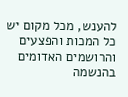להענש, מכל מקום יש כל המכות והפצעים והרושמים האדומים בהנשמה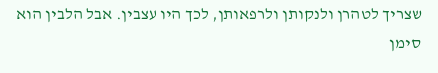שצריך לטהרן ולנקותן ולרפאותן, לכך היו עצבין. אבל הלבין הוא סימן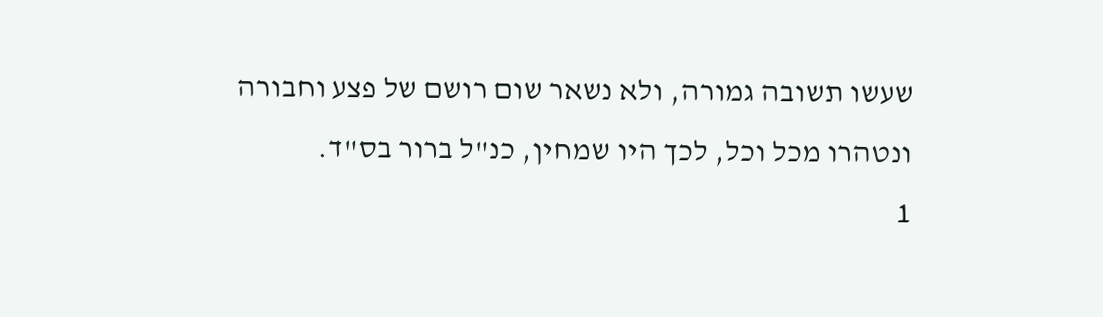שעשו תשובה גמורה, ולא נשאר שום רושם של פצע וחבורה ונטהרו מכל וכל, לכך היו שמחין, כנ"ל ברור בס"ד.
1